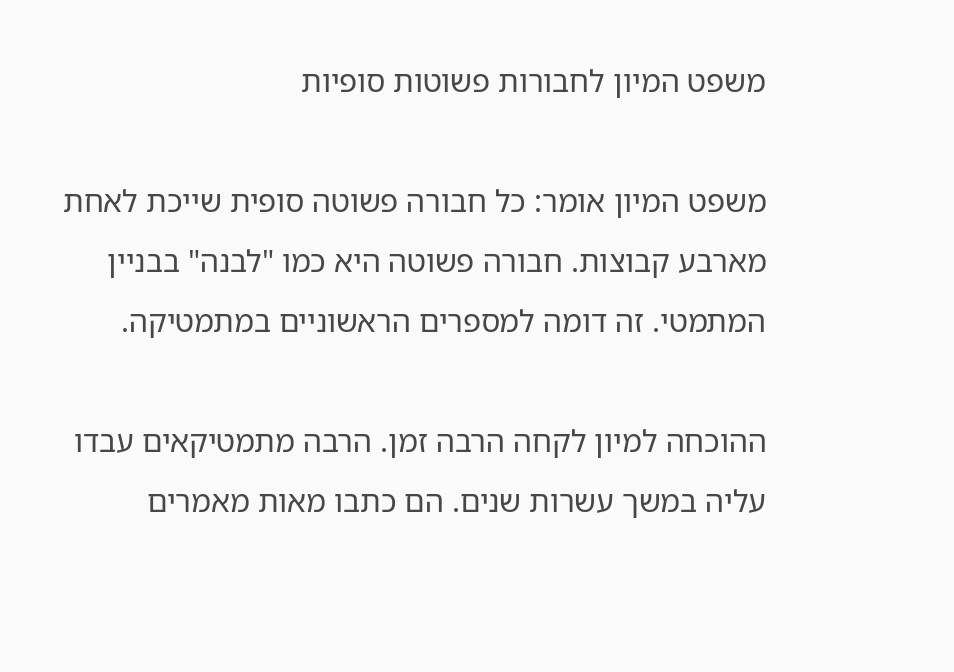משפט המיון לחבורות פשוטות סופיות

משפט המיון אומר: כל חבורה פשוטה סופית שייכת לאחת מארבע קבוצות. חבורה פשוטה היא כמו "לבנה" בבניין המתמטי. זה דומה למספרים הראשוניים במתמטיקה.

ההוכחה למיון לקחה הרבה זמן. הרבה מתמטיקאים עבדו עליה במשך עשרות שנים. הם כתבו מאות מאמרים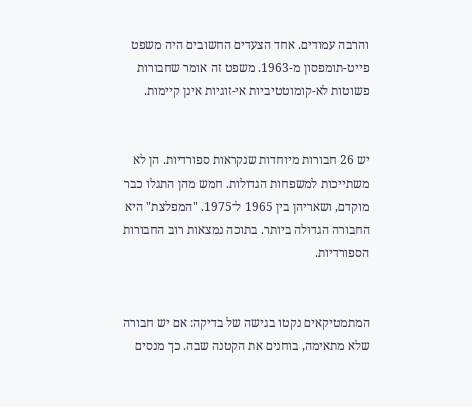והרבה עמודים. אחד הצעדים החשובים היה משפט פייט-תומפסון מ-1963. משפט זה אומר שחבורות פשוטות לא-קומוטטיביות אי-זוגיות אינן קיימות.


יש 26 חבורות מיוחדות שנקראות ספורדיות. הן לא משתייכות למשפחות הגדולות. חמש מהן התגלו כבר מוקדם, ושאריהן בין 1965 ל־1975. "המפלצת" היא החבורה הגדולה ביותר. בתוכה נמצאות רוב החבורות הספורדיות.


המתמטיקאים נקטו בגישה של בדיקה: אם יש חבורה שלא מתאימה, בוחנים את הקטנה שבה. כך מנסים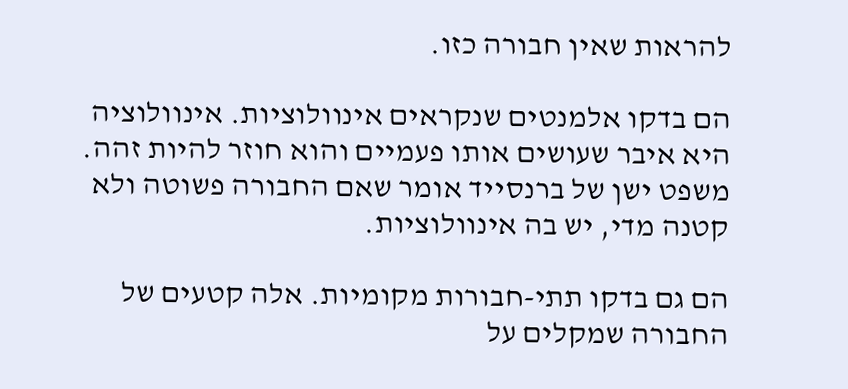להראות שאין חבורה כזו.

הם בדקו אלמנטים שנקראים אינוולוציות. אינוולוציה היא איבר שעושים אותו פעמיים והוא חוזר להיות זהה. משפט ישן של ברנסייד אומר שאם החבורה פשוטה ולא קטנה מדי, יש בה אינוולוציות.

הם גם בדקו תתי-חבורות מקומיות. אלה קטעים של החבורה שמקלים על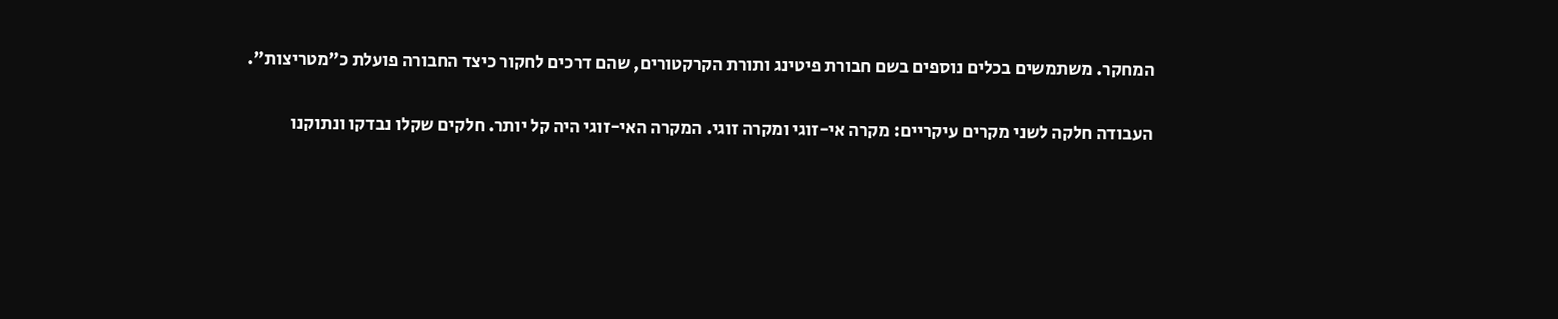המחקר. משתמשים בכלים נוספים בשם חבורת פיטינג ותורת הקרקטורים, שהם דרכים לחקור כיצד החבורה פועלת כ"מטריצות".

העבודה חלקה לשני מקרים עיקריים: מקרה אי-זוגי ומקרה זוגי. המקרה האי-זוגי היה קל יותר. חלקים שקלו נבדקו ונתוקנו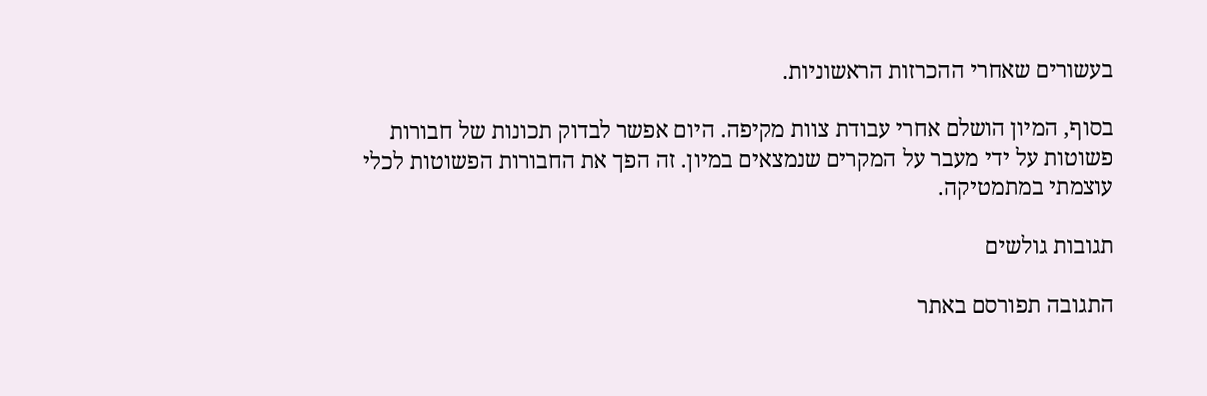בעשורים שאחרי ההכרזות הראשוניות.

בסוף, המיון הושלם אחרי עבודת צוות מקיפה. היום אפשר לבדוק תכונות של חבורות פשוטות על ידי מעבר על המקרים שנמצאים במיון. זה הפך את החבורות הפשוטות לכלי עוצמתי במתמטיקה.

תגובות גולשים

התגובה תפורסם באתר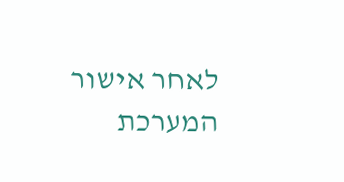לאחר אישור המערכת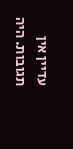עדיין אין תגובות. היה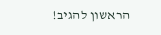הראשון להגיב!